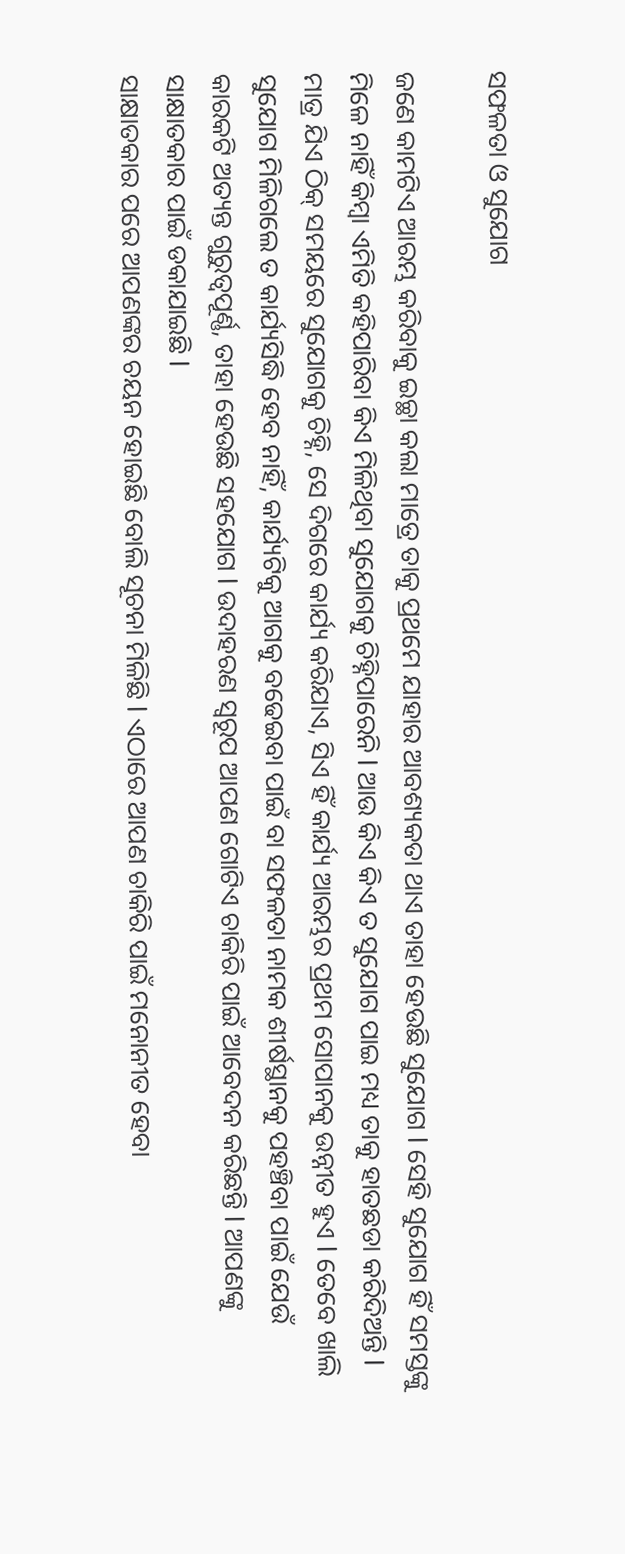ସଫଳତା ଓ ସୁଯୋଗ

ଜଣେ କାମଟିଏ ଆରମ୍ଭ କରିବାକୁ ଇଚ୍ଛା କଲା ମାତ୍ରେ ତାକୁ ପ୍ରଥମେ ଯାହାର ଆବଶ୍ୟକତା ଥାଏ ତାହା ହେଉଛି ସୁଯୋଗ l ସେହି ସୁଯୋଗ ହିଁ ସମସ୍ତଙ୍କୁ ମିଳେ ନାହିଁ କିମ୍ବା ଏମିତି କହିପାରିବା କିଏ ମିଳିଥିବା ସୁଯୋଗକୁ ଚିହ୍ନିପାରେନି l ଆଉ କିଏ କିଏ ତ ସୁଯୋଗ ପାଇ ମଧ୍ୟ ତାକୁ ହାତଛଡା କରିଦିଅନ୍ତି l ମାତ୍ର ଯିଏ ଠିକ୍‌ ସମୟରେ ସୁଯୋଗକୁ ଚିହ୍ନି, ସେ ଦିଗରେ କାର୍ଯ୍ୟ କରିଯାଏ, ସିଏ ହିଁ କାର୍ଯ୍ୟ ଆରମ୍ଭର ପ୍ରଥମ ସୋପାନକୁ ଉନ୍ନୀତ ହୁଏ l ତେବେ ଖାଲି ସୁଯୋଗ ମିଳିଗଲେ ତ କାର୍ଯ୍ୟସିଦ୍ଧି ହେବ ନାହିଁ, କାର୍ଯ୍ୟଟିକୁ ଆଗକୁ ବଢେଇବା ପାଇଁ ବା ସଫଳତା ନାମକ ଶୀର୍ଷସ୍ଥାନକୁ ପହଞ୍ଚିବା ପାଇଁ ଯେଉଁ କାରକଟି ଅତ୍ୟନ୍ତ ଗୁରୁତ୍ୱପୂର୍ଣ୍ଣ, ତାହା ହେଉଛି ସହଯୋଗ l ଉଦାହରଣ ସ୍ବରୂପ ଆପଣ ଗୋଟିଏ ଚାକିରି ପାଇଁ ଆବେଦନ କରିଛନ୍ତି l ଆପଣଙ୍କୁ ସାକ୍ଷାତକାର ପାଇଁ ଡକାଯାଇଛି l
ସାକ୍ଷାତକାର ପରେ ଆପଣଙ୍କର ଚୟନ ହୋଇଛି ବୋଲି ସୂଚନା ମିଳିଛି l ଏଠାରେ ଆପଣ ଚାକିରି ପାଇଁ ମନୋନୀତ ହେବା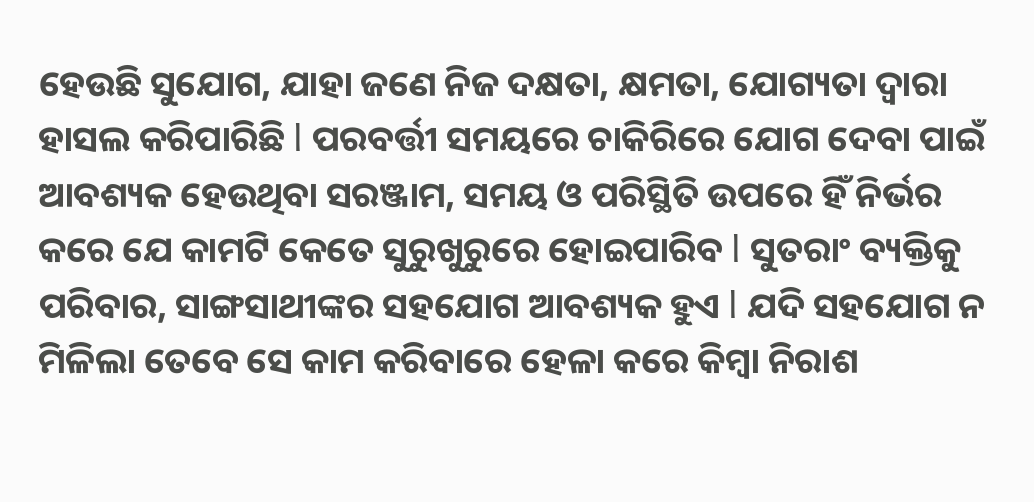ହେଉଛି ସୁଯୋଗ, ଯାହା ଜଣେ ନିଜ ଦକ୍ଷତା, କ୍ଷମତା, ଯୋଗ୍ୟତା ଦ୍ୱାରା ହାସଲ କରିପାରିଛି l ପରବର୍ତ୍ତୀ ସମୟରେ ଚାକିରିରେ ଯୋଗ ଦେବା ପାଇଁ ଆବଶ୍ୟକ ହେଉଥିବା ସରଞ୍ଜାମ, ସମୟ ଓ ପରିସ୍ଥିତି ଉପରେ ହିଁ ନିର୍ଭର କରେ ଯେ କାମଟି କେତେ ସୁରୁଖୁରୁରେ ହୋଇପାରିବ l ସୁତରାଂ ବ୍ୟକ୍ତିକୁ ପରିବାର, ସାଙ୍ଗସାଥୀଙ୍କର ସହଯୋଗ ଆବଶ୍ୟକ ହୁଏ l ଯଦି ସହଯୋଗ ନ ମିଳିଲା ତେବେ ସେ କାମ କରିବାରେ ହେଳା କରେ କିମ୍ବା ନିରାଶ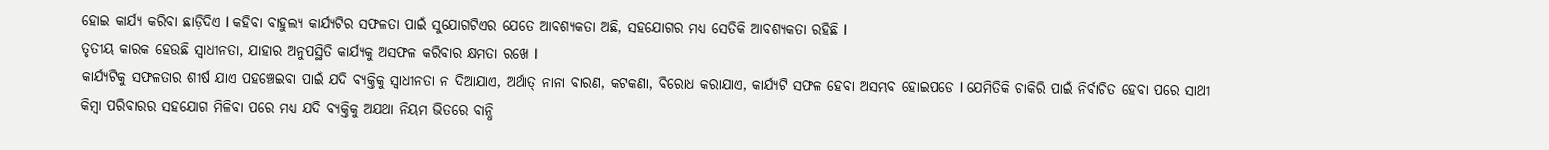ହୋଇ କାର୍ଯ୍ୟ କରିବା ଛାଡ଼ିଦିଏ l କହିବା ବାହୁଲ୍ୟ କାର୍ଯ୍ୟଟିର ସଫଳତା ପାଇଁ ସୁଯୋଗଟିଏର ଯେତେ ଆବଶ୍ୟକତା ଅଛି, ସହଯୋଗର ମଧ୍ୟ ସେତିକି ଆବଶ୍ୟକତା ରହିଛି l
ତୃତୀୟ କାରକ ହେଉଛି ସ୍ବାଧୀନତା, ଯାହାର ଅନୁପସ୍ଥିତି କାର୍ଯ୍ୟକୁ ଅସଫଳ କରିବାର କ୍ଷମତା ରଖେ l
କାର୍ଯ୍ୟଟିକୁ ସଫଳତାର ଶୀର୍ଷ ଯାଏ ପହଞ୍ଚେଇବା ପାଇଁ ଯଦି ବ୍ୟକ୍ତିକୁ ସ୍ବାଧୀନତା ନ ଦିଆଯାଏ, ଅର୍ଥାତ୍‌ ନାନା ବାରଣ, କଟକଣା, ବିରୋଧ କରାଯାଏ, କାର୍ଯ୍ୟଟି ସଫଳ ହେବା ଅସମ୍ଭବ ହୋଇପଡେ l ଯେମିତିକି ଚାକିରି ପାଇଁ ନିର୍ବାଚିତ ହେବା ପରେ ସାଥୀ କିମ୍ବା ପରିବାରର ସହଯୋଗ ମିଳିବା ପରେ ମଧ୍ୟ ଯଦି ବ୍ୟକ୍ତିକୁ ଅଯଥା ନିୟମ ଭିତରେ ବାନ୍ଧି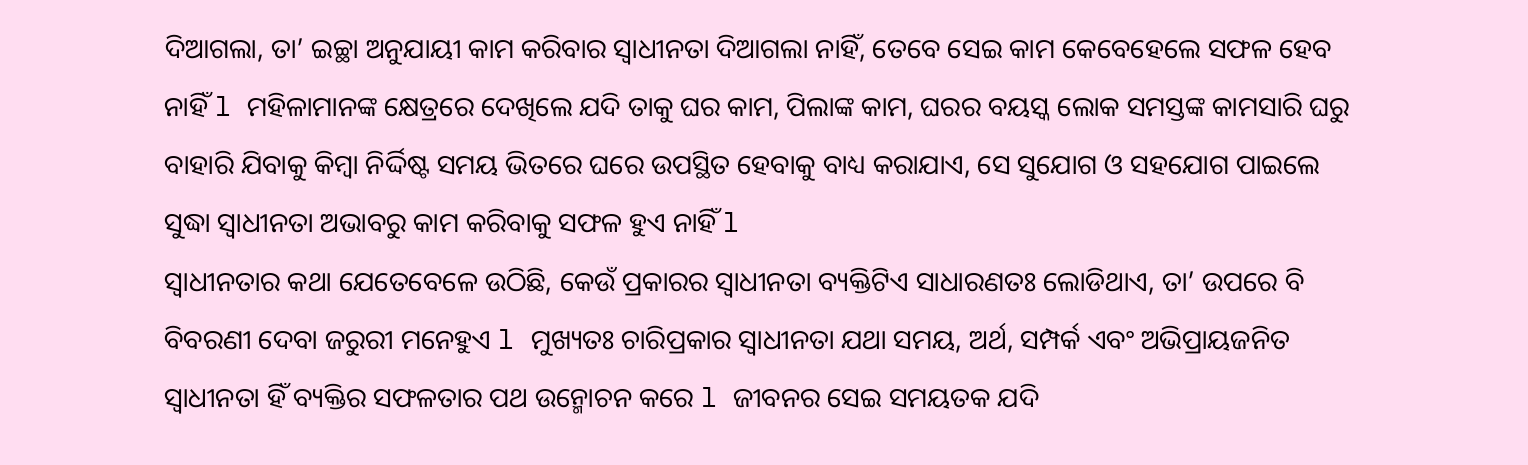ଦିଆଗଲା, ତା’ ଇଚ୍ଛା ଅନୁଯାୟୀ କାମ କରିବାର ସ୍ବାଧୀନତା ଦିଆଗଲା ନାହିଁ, ତେବେ ସେଇ କାମ କେବେହେଲେ ସଫଳ ହେବ ନାହିଁ l ମହିଳାମାନଙ୍କ କ୍ଷେତ୍ରରେ ଦେଖିଲେ ଯଦି ତାକୁ ଘର କାମ, ପିଲାଙ୍କ କାମ, ଘରର ବୟସ୍କ ଲୋକ ସମସ୍ତଙ୍କ କାମସାରି ଘରୁ ବାହାରି ଯିବାକୁ କିମ୍ବା ନିର୍ଦ୍ଦିଷ୍ଟ ସମୟ ଭିତରେ ଘରେ ଉପସ୍ଥିତ ହେବାକୁ ବାଧ୍ୟ କରାଯାଏ, ସେ ସୁଯୋଗ ଓ ସହଯୋଗ ପାଇଲେ ସୁଦ୍ଧା ସ୍ବାଧୀନତା ଅଭାବରୁ କାମ କରିବାକୁ ସଫଳ ହୁଏ ନାହିଁ l
ସ୍ବାଧୀନତାର କଥା ଯେତେବେଳେ ଉଠିଛି, କେଉଁ ପ୍ରକାରର ସ୍ବାଧୀନତା ବ୍ୟକ୍ତିଟିଏ ସାଧାରଣତଃ ଲୋଡିଥାଏ, ତା’ ଉପରେ ବି ବିବରଣୀ ଦେବା ଜରୁରୀ ମନେହୁଏ l ମୁଖ୍ୟତଃ ଚାରିପ୍ରକାର ସ୍ବାଧୀନତା ଯଥା ସମୟ, ଅର୍ଥ, ସମ୍ପର୍କ ଏବଂ ଅଭିପ୍ରାୟଜନିତ ସ୍ବାଧୀନତା ହିଁ ବ୍ୟକ୍ତିର ସଫଳତାର ପଥ ଉନ୍ମୋଚନ କରେ l ଜୀବନର ସେଇ ସମୟତକ ଯଦି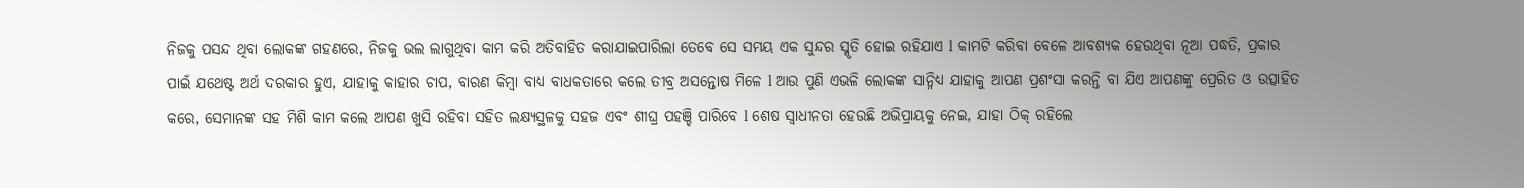ନିଜକୁ ପସନ୍ଦ ଥିବା ଲୋକଙ୍କ ଗହଣରେ, ନିଜକୁ ଭଲ ଲାଗୁଥିବା କାମ କରି ଅତିବାହିତ କରାଯାଇପାରିଲା ତେବେ ସେ ସମୟ ଏକ ସୁନ୍ଦର ସ୍ମୃତି ହୋଇ ରହିଯାଏ l କାମଟି କରିବା ବେଳେ ଆବଶ୍ୟକ ହେଉଥିବା ନୂଆ ପଦ୍ଧତି, ପ୍ରକାର ପାଇଁ ଯଥେଷ୍ଟ ଅର୍ଥ ଦରକାର ହୁଏ, ଯାହାକୁ କାହାର ଚାପ, ବାରଣ କିମ୍ବା ବାଧ୍ୟ ବାଧକତାରେ କଲେ ତୀବ୍ର ଅସନ୍ତୋଷ ମିଳେ l ଆଉ ପୁଣି ଏଭଳି ଲୋକଙ୍କ ସାନ୍ନିଧ୍ୟ ଯାହାକୁ ଆପଣ ପ୍ରଶଂସା କରନ୍ତି ବା ଯିଏ ଆପଣଙ୍କୁ ପ୍ରେରିତ ଓ ଉତ୍ସାହିତ କରେ, ସେମାନଙ୍କ ସହ ମିଶି କାମ କଲେ ଆପଣ ଖୁସି ରହିବା ସହିତ ଲକ୍ଷ୍ୟସ୍ଥଳକୁ ସହଜ ଏବଂ ଶୀଘ୍ର ପହଞ୍ଚି ପାରିବେ l ଶେଷ ସ୍ବାଧୀନତା ହେଉଛି ଅଭିପ୍ରାୟକୁ ନେଇ, ଯାହା ଠିକ୍‌ ରହିଲେ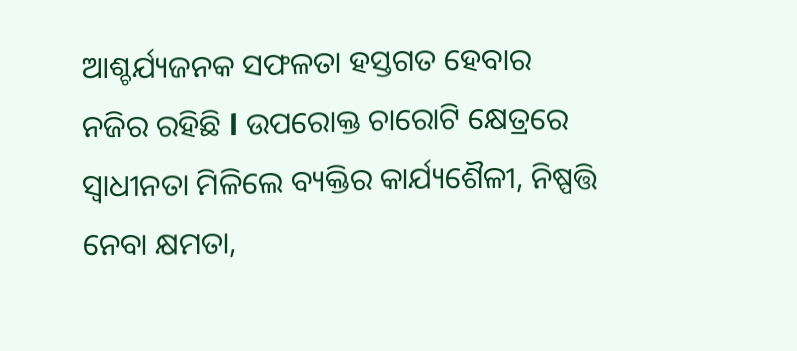ଆଶ୍ଚର୍ଯ୍ୟଜନକ ସଫଳତା ହସ୍ତଗତ ହେବାର ନଜିର ରହିଛି l ଉପରୋକ୍ତ ଚାରୋଟି କ୍ଷେତ୍ରରେ ସ୍ବାଧୀନତା ମିଳିଲେ ବ୍ୟକ୍ତିର କାର୍ଯ୍ୟଶୈଳୀ, ନିଷ୍ପତ୍ତି ନେବା କ୍ଷମତା,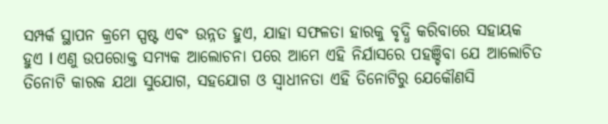ସମ୍ପର୍କ ସ୍ଥାପନ କ୍ରମେ ସ୍ପଷ୍ଟ ଏବଂ ଉନ୍ନତ ହୁଏ, ଯାହା ସଫଳତା ହାରକୁ ବୃଦ୍ଧି କରିବାରେ ସହାୟକ ହୁଏ l ଏଣୁ ଉପରୋକ୍ତ ସମ୍ୟକ ଆଲୋଚନା ପରେ ଆମେ ଏହି ନିର୍ଯାସରେ ପହଞ୍ଚିବା ଯେ ଆଲୋଚିତ ତିନୋଟି କାରକ ଯଥା ସୁଯୋଗ, ସହଯୋଗ ଓ ସ୍ବାଧୀନତା ଏହି ତିନୋଟିରୁ ଯେକୌଣସି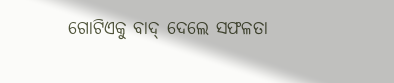ଗୋଟିଏକୁ ବାଦ୍‌ ଦେଲେ ସଫଳତା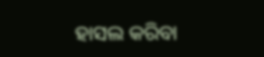ହାସଲ କରିବା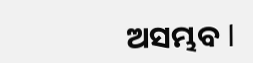ଅସମ୍ଭବ l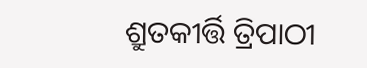ଶ୍ରୁତକୀର୍ତ୍ତି ତ୍ରିପାଠୀ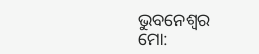ଭୁବନେଶ୍ୱର
ମୋ: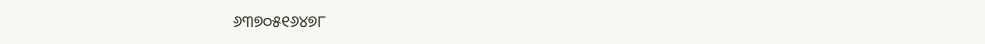୬୩୭୦୫୧୬୪୭୮